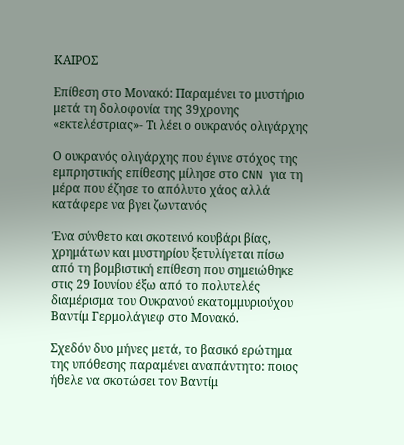ΚΑΙΡΟΣ

Επίθεση στο Μονακό: Παραμένει το μυστήριο μετά τη δολοφονία της 39χρονης «εκτελέστριας»- Τι λέει ο ουκρανός ολιγάρχης

Ο ουκρανός ολιγάρχης που έγινε στόχος της εμπρηστικής επίθεσης μίλησε στο CNN για τη μέρα που έζησε το απόλυτο χάος αλλά κατάφερε να βγει ζωντανός

Ένα σύνθετο και σκοτεινό κουβάρι βίας, χρημάτων και μυστηρίου ξετυλίγεται πίσω από τη βομβιστική επίθεση που σημειώθηκε στις 29 Ιουνίου έξω από το πολυτελές διαμέρισμα του Ουκρανού εκατομμυριούχου Βαντίμ Γερμολάγιεφ στο Μονακό.

Σχεδόν δυο μήνες μετά, το βασικό ερώτημα της υπόθεσης παραμένει αναπάντητο: ποιος ήθελε να σκοτώσει τον Βαντίμ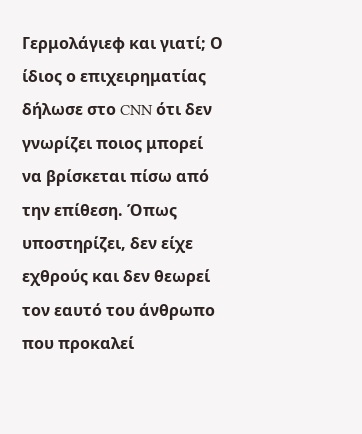Γερμολάγιεφ και γιατί; Ο ίδιος ο επιχειρηματίας δήλωσε στο CNN ότι δεν γνωρίζει ποιος μπορεί να βρίσκεται πίσω από την επίθεση. Όπως υποστηρίζει, δεν είχε εχθρούς και δεν θεωρεί τον εαυτό του άνθρωπο που προκαλεί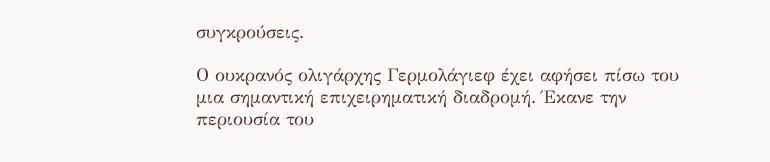συγκρούσεις.

Ο ουκρανός ολιγάρχης Γερμολάγιεφ έχει αφήσει πίσω του μια σημαντική επιχειρηματική διαδρομή. Έκανε την περιουσία του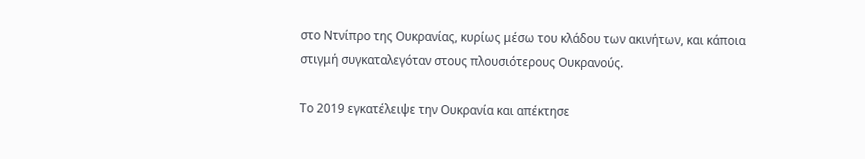στο Ντνίπρο της Ουκρανίας, κυρίως μέσω του κλάδου των ακινήτων, και κάποια στιγμή συγκαταλεγόταν στους πλουσιότερους Ουκρανούς.

Το 2019 εγκατέλειψε την Ουκρανία και απέκτησε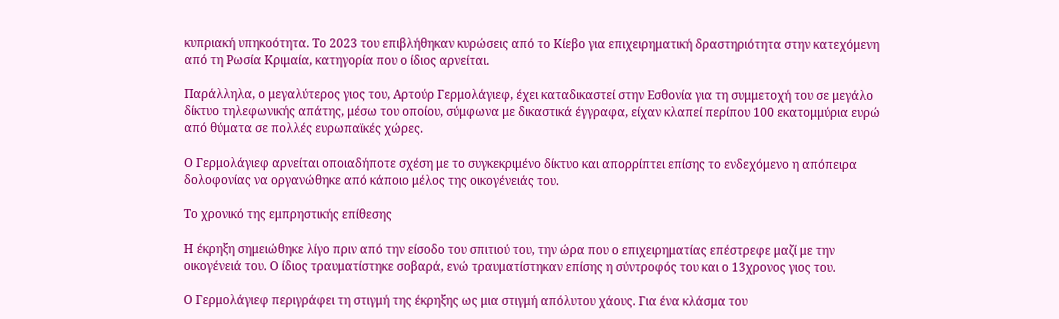κυπριακή υπηκοότητα. Το 2023 του επιβλήθηκαν κυρώσεις από το Κίεβο για επιχειρηματική δραστηριότητα στην κατεχόμενη από τη Ρωσία Κριμαία, κατηγορία που ο ίδιος αρνείται.

Παράλληλα, ο μεγαλύτερος γιος του, Αρτούρ Γερμολάγιεφ, έχει καταδικαστεί στην Εσθονία για τη συμμετοχή του σε μεγάλο δίκτυο τηλεφωνικής απάτης, μέσω του οποίου, σύμφωνα με δικαστικά έγγραφα, είχαν κλαπεί περίπου 100 εκατομμύρια ευρώ από θύματα σε πολλές ευρωπαϊκές χώρες.

Ο Γερμολάγιεφ αρνείται οποιαδήποτε σχέση με το συγκεκριμένο δίκτυο και απορρίπτει επίσης το ενδεχόμενο η απόπειρα δολοφονίας να οργανώθηκε από κάποιο μέλος της οικογένειάς του.

Το χρονικό της εμπρηστικής επίθεσης

Η έκρηξη σημειώθηκε λίγο πριν από την είσοδο του σπιτιού του, την ώρα που ο επιχειρηματίας επέστρεφε μαζί με την οικογένειά του. Ο ίδιος τραυματίστηκε σοβαρά, ενώ τραυματίστηκαν επίσης η σύντροφός του και ο 13χρονος γιος του.

Ο Γερμολάγιεφ περιγράφει τη στιγμή της έκρηξης ως μια στιγμή απόλυτου χάους. Για ένα κλάσμα του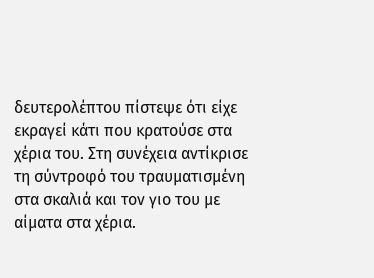δευτερολέπτου πίστεψε ότι είχε εκραγεί κάτι που κρατούσε στα χέρια του. Στη συνέχεια αντίκρισε τη σύντροφό του τραυματισμένη στα σκαλιά και τον γιο του με αίματα στα χέρια.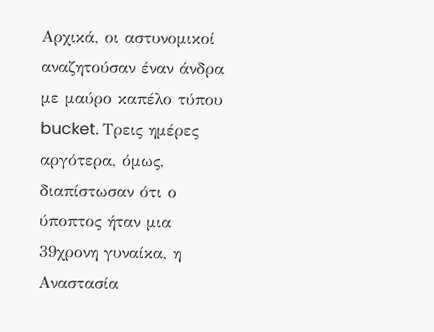Αρχικά, οι αστυνομικοί αναζητούσαν έναν άνδρα με μαύρο καπέλο τύπου bucket. Τρεις ημέρες αργότερα, όμως, διαπίστωσαν ότι ο ύποπτος ήταν μια 39χρονη γυναίκα, η Αναστασία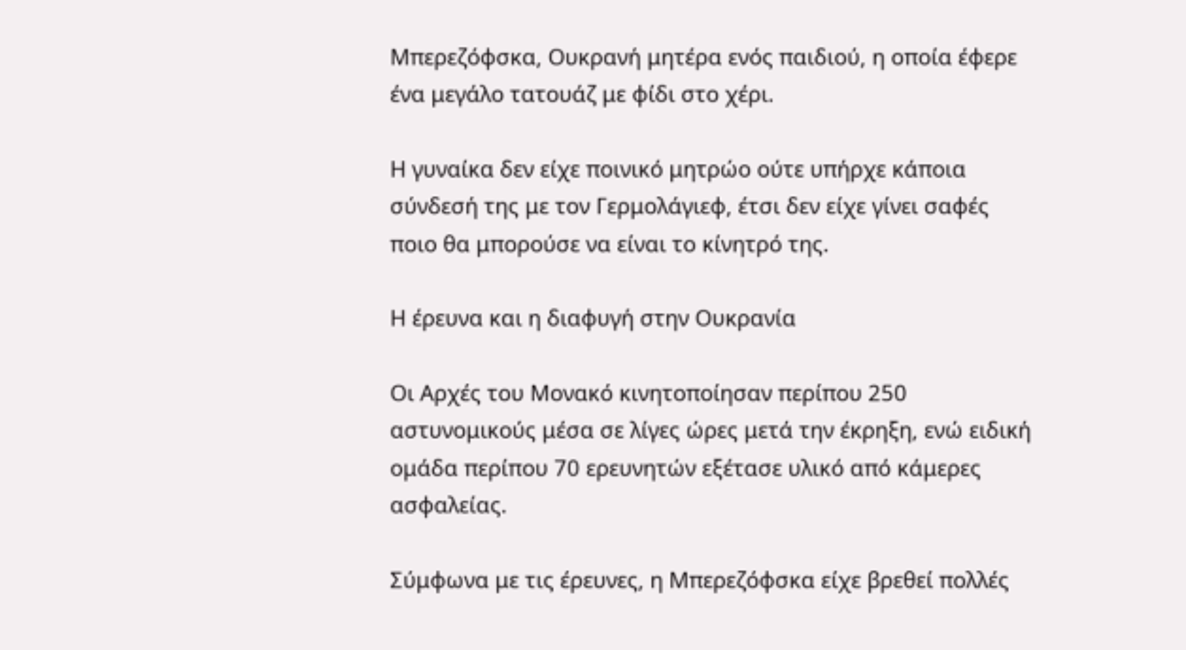Μπερεζόφσκα, Ουκρανή μητέρα ενός παιδιού, η οποία έφερε ένα μεγάλο τατουάζ με φίδι στο χέρι.

Η γυναίκα δεν είχε ποινικό μητρώο ούτε υπήρχε κάποια σύνδεσή της με τον Γερμολάγιεφ, έτσι δεν είχε γίνει σαφές ποιο θα μπορούσε να είναι το κίνητρό της.

Η έρευνα και η διαφυγή στην Ουκρανία

Οι Αρχές του Μονακό κινητοποίησαν περίπου 250 αστυνομικούς μέσα σε λίγες ώρες μετά την έκρηξη, ενώ ειδική ομάδα περίπου 70 ερευνητών εξέτασε υλικό από κάμερες ασφαλείας.

Σύμφωνα με τις έρευνες, η Μπερεζόφσκα είχε βρεθεί πολλές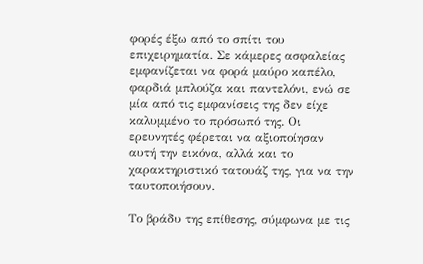φορές έξω από το σπίτι του επιχειρηματία. Σε κάμερες ασφαλείας εμφανίζεται να φορά μαύρο καπέλο, φαρδιά μπλούζα και παντελόνι, ενώ σε μία από τις εμφανίσεις της δεν είχε καλυμμένο το πρόσωπό της. Οι ερευνητές φέρεται να αξιοποίησαν αυτή την εικόνα, αλλά και το χαρακτηριστικό τατουάζ της, για να την ταυτοποιήσουν.

Το βράδυ της επίθεσης, σύμφωνα με τις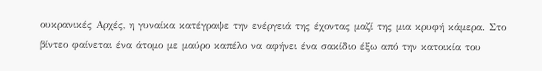ουκρανικές Αρχές, η γυναίκα κατέγραψε την ενέργειά της έχοντας μαζί της μια κρυφή κάμερα. Στο βίντεο φαίνεται ένα άτομο με μαύρο καπέλο να αφήνει ένα σακίδιο έξω από την κατοικία του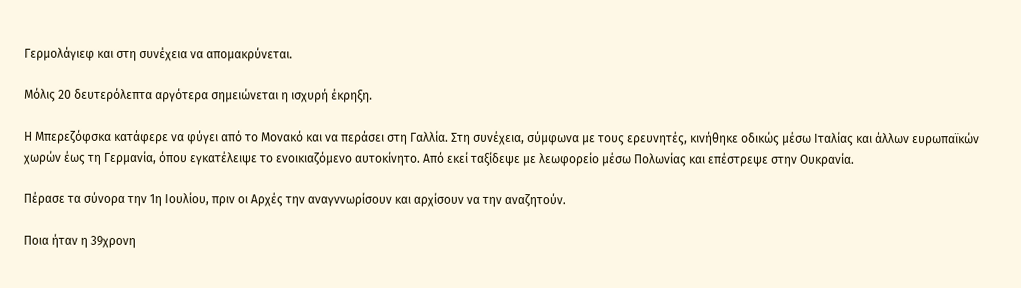Γερμολάγιεφ και στη συνέχεια να απομακρύνεται.

Μόλις 20 δευτερόλεπτα αργότερα σημειώνεται η ισχυρή έκρηξη.

Η Μπερεζόφσκα κατάφερε να φύγει από το Μονακό και να περάσει στη Γαλλία. Στη συνέχεια, σύμφωνα με τους ερευνητές, κινήθηκε οδικώς μέσω Ιταλίας και άλλων ευρωπαϊκών χωρών έως τη Γερμανία, όπου εγκατέλειψε το ενοικιαζόμενο αυτοκίνητο. Από εκεί ταξίδεψε με λεωφορείο μέσω Πολωνίας και επέστρεψε στην Ουκρανία.

Πέρασε τα σύνορα την 1η Ιουλίου, πριν οι Αρχές την αναγννωρίσουν και αρχίσουν να την αναζητούν.

Ποια ήταν η 39χρονη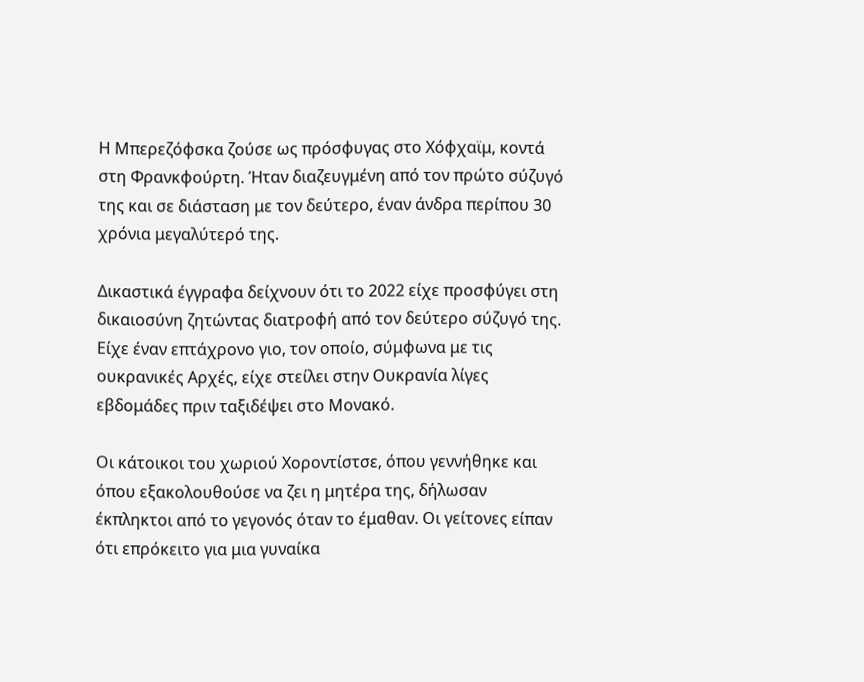Η Μπερεζόφσκα ζούσε ως πρόσφυγας στο Χόφχαϊμ, κοντά στη Φρανκφούρτη. Ήταν διαζευγμένη από τον πρώτο σύζυγό της και σε διάσταση με τον δεύτερο, έναν άνδρα περίπου 30 χρόνια μεγαλύτερό της.

Δικαστικά έγγραφα δείχνουν ότι το 2022 είχε προσφύγει στη δικαιοσύνη ζητώντας διατροφή από τον δεύτερο σύζυγό της. Είχε έναν επτάχρονο γιο, τον οποίο, σύμφωνα με τις ουκρανικές Αρχές, είχε στείλει στην Ουκρανία λίγες εβδομάδες πριν ταξιδέψει στο Μονακό.

Οι κάτοικοι του χωριού Χοροντίστσε, όπου γεννήθηκε και όπου εξακολουθούσε να ζει η μητέρα της, δήλωσαν έκπληκτοι από το γεγονός όταν το έμαθαν. Οι γείτονες είπαν ότι επρόκειτο για μια γυναίκα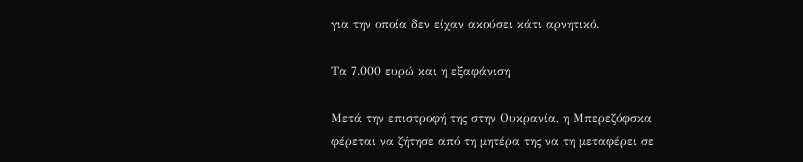για την οποία δεν είχαν ακούσει κάτι αρνητικό.

Τα 7.000 ευρώ και η εξαφάνιση

Μετά την επιστροφή της στην Ουκρανία, η Μπερεζόφσκα φέρεται να ζήτησε από τη μητέρα της να τη μεταφέρει σε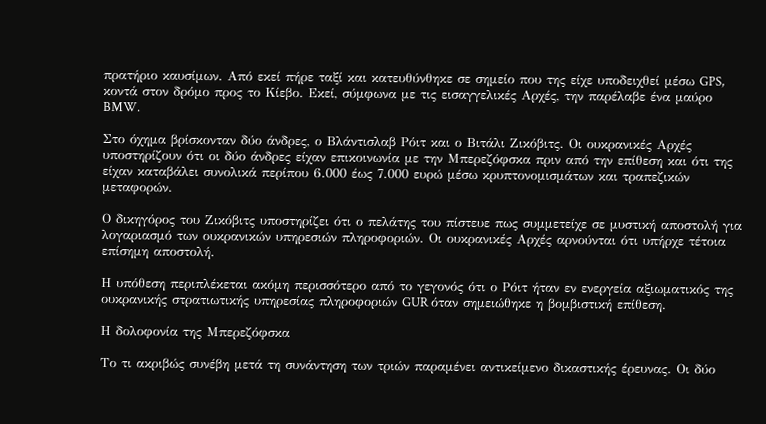πρατήριο καυσίμων. Από εκεί πήρε ταξί και κατευθύνθηκε σε σημείο που της είχε υποδειχθεί μέσω GPS, κοντά στον δρόμο προς το Κίεβο. Εκεί, σύμφωνα με τις εισαγγελικές Αρχές, την παρέλαβε ένα μαύρο BMW.

Στο όχημα βρίσκονταν δύο άνδρες, ο Βλάντισλαβ Ρόιτ και ο Βιτάλι Ζικόβιτς. Οι ουκρανικές Αρχές υποστηρίζουν ότι οι δύο άνδρες είχαν επικοινωνία με την Μπερεζόφσκα πριν από την επίθεση και ότι της είχαν καταβάλει συνολικά περίπου 6.000 έως 7.000 ευρώ μέσω κρυπτονομισμάτων και τραπεζικών μεταφορών.

Ο δικηγόρος του Ζικόβιτς υποστηρίζει ότι ο πελάτης του πίστευε πως συμμετείχε σε μυστική αποστολή για λογαριασμό των ουκρανικών υπηρεσιών πληροφοριών. Οι ουκρανικές Αρχές αρνούνται ότι υπήρχε τέτοια επίσημη αποστολή.

Η υπόθεση περιπλέκεται ακόμη περισσότερο από το γεγονός ότι ο Ρόιτ ήταν εν ενεργεία αξιωματικός της ουκρανικής στρατιωτικής υπηρεσίας πληροφοριών GUR όταν σημειώθηκε η βομβιστική επίθεση.

Η δολοφονία της Μπερεζόφσκα

Το τι ακριβώς συνέβη μετά τη συνάντηση των τριών παραμένει αντικείμενο δικαστικής έρευνας. Οι δύο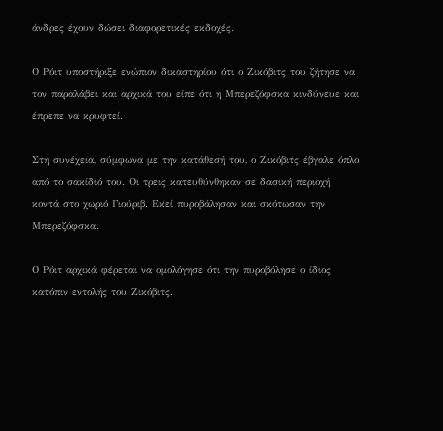άνδρες έχουν δώσει διαφορετικές εκδοχές.

Ο Ρόιτ υποστήριξε ενώπιον δικαστηρίου ότι ο Ζικόβιτς του ζήτησε να τον παραλάβει και αρχικά του είπε ότι η Μπερεζόφσκα κινδύνευε και έπρεπε να κρυφτεί.

Στη συνέχεια, σύμφωνα με την κατάθεσή του, ο Ζικόβιτς έβγαλε όπλο από το σακίδιό του. Οι τρεις κατευθύνθηκαν σε δασική περιοχή κοντά στο χωριό Γιούριβ. Εκεί πυροβάλησαν και σκότωσαν την Μπερεζόφσκα.

Ο Ρόιτ αρχικά φέρεται να ομολόγησε ότι την πυροβόλησε ο ίδιος κατόπιν εντολής του Ζικόβιτς.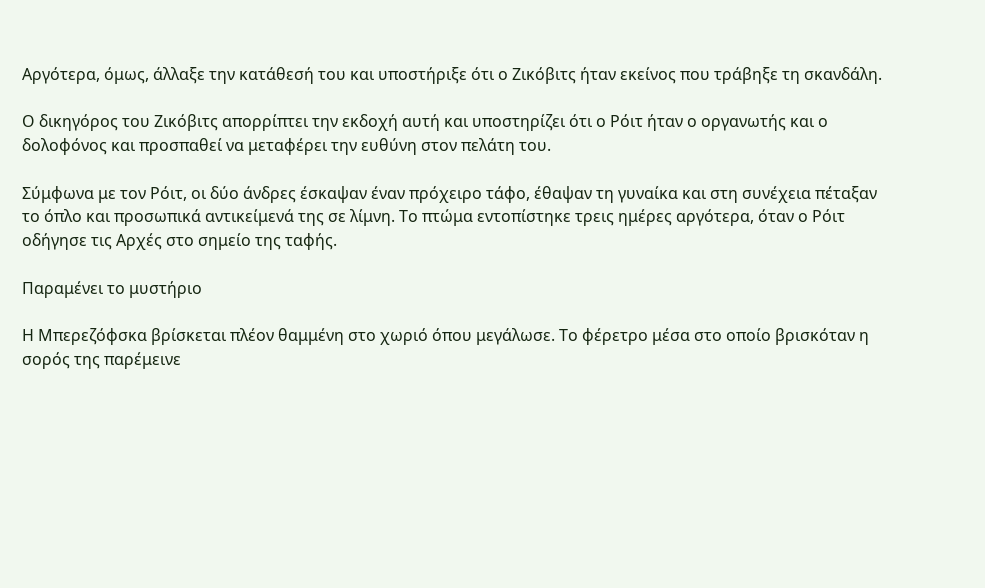Αργότερα, όμως, άλλαξε την κατάθεσή του και υποστήριξε ότι ο Ζικόβιτς ήταν εκείνος που τράβηξε τη σκανδάλη.

Ο δικηγόρος του Ζικόβιτς απορρίπτει την εκδοχή αυτή και υποστηρίζει ότι ο Ρόιτ ήταν ο οργανωτής και ο δολοφόνος και προσπαθεί να μεταφέρει την ευθύνη στον πελάτη του.

Σύμφωνα με τον Ρόιτ, οι δύο άνδρες έσκαψαν έναν πρόχειρο τάφο, έθαψαν τη γυναίκα και στη συνέχεια πέταξαν το όπλο και προσωπικά αντικείμενά της σε λίμνη. Το πτώμα εντοπίστηκε τρεις ημέρες αργότερα, όταν ο Ρόιτ οδήγησε τις Αρχές στο σημείο της ταφής.

Παραμένει το μυστήριο

Η Μπερεζόφσκα βρίσκεται πλέον θαμμένη στο χωριό όπου μεγάλωσε. Το φέρετρο μέσα στο οποίο βρισκόταν η σορός της παρέμεινε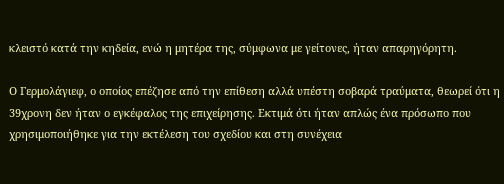κλειστό κατά την κηδεία, ενώ η μητέρα της, σύμφωνα με γείτονες, ήταν απαρηγόρητη.

Ο Γερμολάγιεφ, ο οποίος επέζησε από την επίθεση αλλά υπέστη σοβαρά τραύματα, θεωρεί ότι η 39χρονη δεν ήταν ο εγκέφαλος της επιχείρησης. Εκτιμά ότι ήταν απλώς ένα πρόσωπο που χρησιμοποιήθηκε για την εκτέλεση του σχεδίου και στη συνέχεια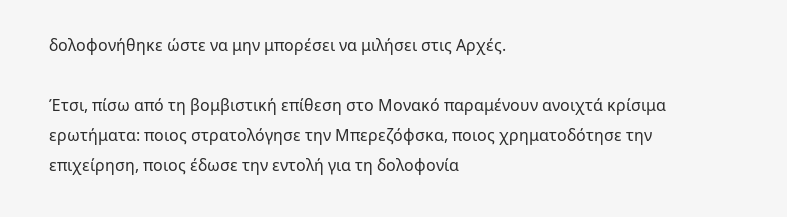δολοφονήθηκε ώστε να μην μπορέσει να μιλήσει στις Αρχές.

Έτσι, πίσω από τη βομβιστική επίθεση στο Μονακό παραμένουν ανοιχτά κρίσιμα ερωτήματα: ποιος στρατολόγησε την Μπερεζόφσκα, ποιος χρηματοδότησε την επιχείρηση, ποιος έδωσε την εντολή για τη δολοφονία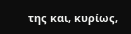της και, κυρίως,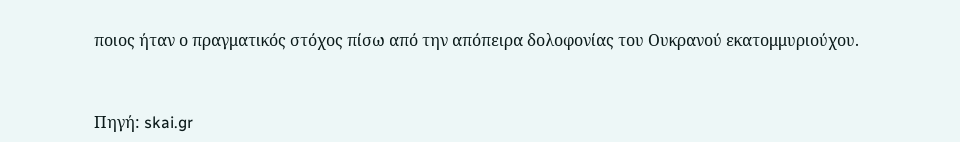ποιος ήταν ο πραγματικός στόχος πίσω από την απόπειρα δολοφονίας του Ουκρανού εκατομμυριούχου.



Πηγή: skai.gr